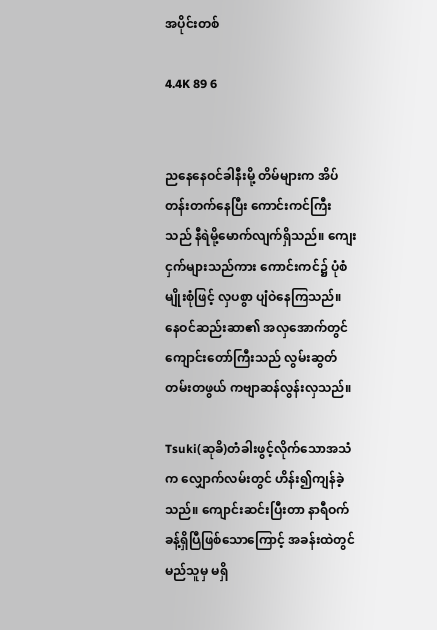အပိုင်းတစ်

4.4K 89 6


ညနေနေဝင်ခါနီးမို့ တိမ်များက အိပ်တန်းတက်နေပြီး ကောင်းကင်ကြီးသည် နီရဲမို့မောက်လျက်ရှိသည်။ ကျေးငှက်များသည်ကား ကောင်းကင်၌ ပုံစံမျိုးစုံဖြင့် လှပစွာ ပျံဝဲနေကြသည်။ နေဝင်ဆည်းဆာ၏ အလှအောက်တွင် ကျောင်းတော်ကြီးသည် လွမ်းဆွတ်တမ်းတဖွယ် ကဗျာဆန်လွန်းလှသည်။

Tsuki(ဆုခိ)တံခါးဖွင့်လိုက်သောအသံက လျှောက်လမ်းတွင် ဟိန်း၍ကျန်ခဲ့သည်။ ကျောင်းဆင်းပြီးတာ နာရီဝက်ခန့်ရှိပြီဖြစ်သောကြောင့် အခန်းထဲတွင် မည်သူမှ မရှိ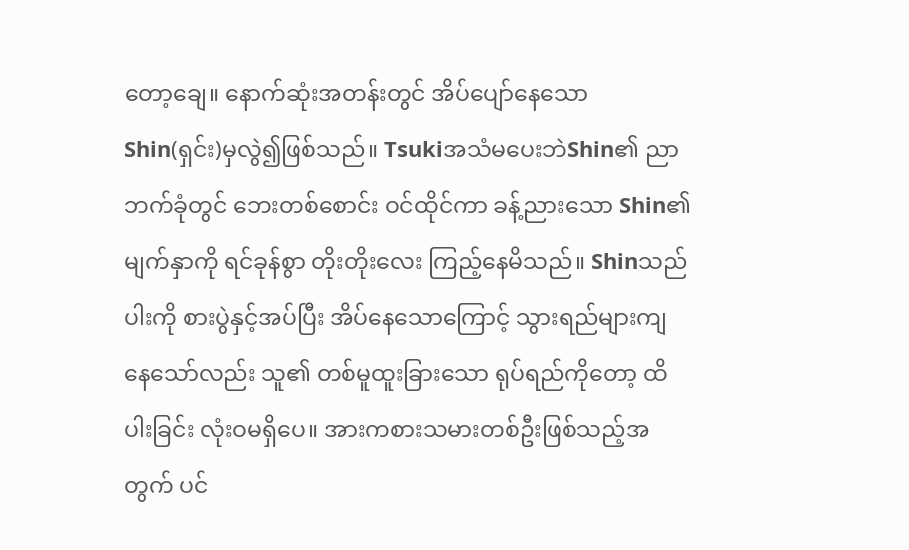တော့ချေ။ နောက်ဆုံးအတန်းတွင် အိပ်ပျော်နေသော  Shin(ရှင်း)မှလွဲ၍ဖြစ်သည်။ TsukiအသံမပေးဘဲShin၏ ညာဘက်ခုံတွင် ဘေးတစ်စောင်း ဝင်ထိုင်ကာ ခန့်ညားသော Shin၏ မျက်နှာကို ရင်ခုန်စွာ တိုးတိုးလေး ကြည့်နေမိသည်။ Shinသည် ပါးကို စားပွဲနှင့်အပ်ပြီး အိပ်နေသောကြောင့် သွားရည်များကျနေသော်လည်း သူ၏ တစ်မူထူးခြားသော ရုပ်ရည်ကိုတော့ ထိပါးခြင်း လုံးဝမရှိပေ။ အားကစားသမားတစ်ဦးဖြစ်သည့်အတွက် ပင်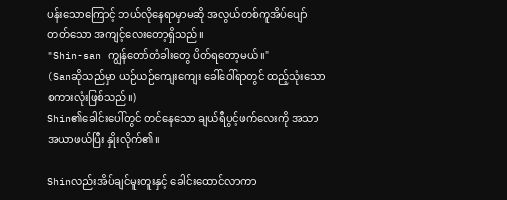ပန်းသောကြောင့် ဘယ်လိုနေရာမှာမဆို အလွယ်တစ်ကူအိပ်ပျော်တတ်သော အကျင့်လေးတော့ရှိသည်။
"Shin-san ကျွန်တော်တံခါးတွေ ပိတ်ရတော့မယ်။"
(Sanဆိုသည်မှာ ယဉ်ယဉ်ကျေးကျေး ခေါ်ဝေါ်ရာတွင် ထည့်သုံးသော စကားလုံးဖြစ်သည်။)
Shin၏ခေါင်းပေါ်တွင် တင်နေသော ချယ်ရီပွင့်ဖက်လေးကို အသာအယာဖယ်ပြီး နှိုးလိုက်၏။

Shinလည်းအိပ်ချင်မူးတူးနှင့် ခေါင်းထောင်လာကာ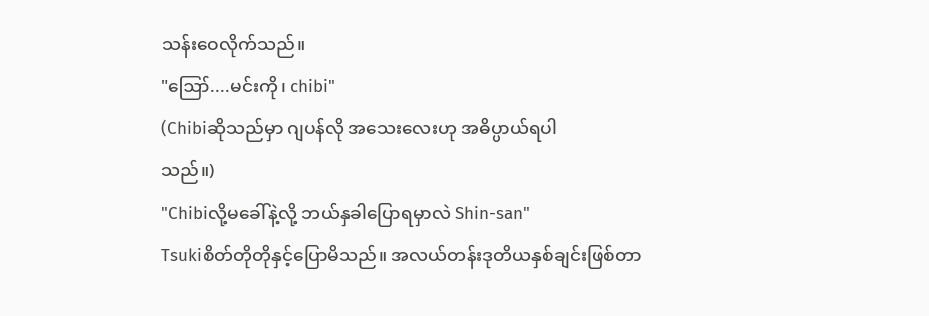သန်းဝေလိုက်သည်။
"ဪ....မင်းကို၊ chibi"
(Chibiဆိုသည်မှာ ဂျပန်လို အသေးလေးဟု အဓိပ္ပာယ်ရပါ
သည်။)
"Chibiလို့မခေါ်နဲ့လို့ ဘယ်နှခါပြောရမှာလဲ Shin-san"
Tsukiစိတ်တိုတိုနှင့်ပြောမိသည်။ အလယ်တန်းဒုတိယနှစ်ချင်းဖြစ်တာ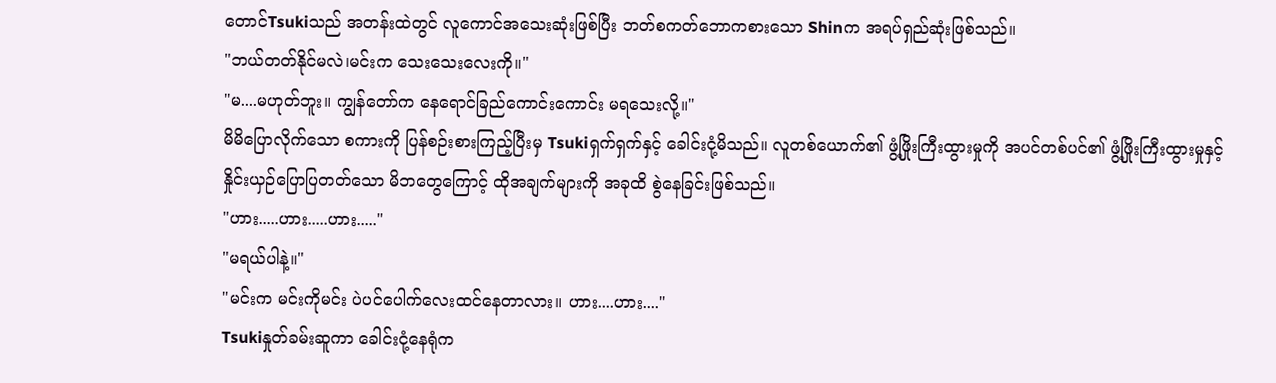တောင်Tsukiသည် အတန်းထဲတွင် လူကောင်အသေးဆုံးဖြစ်ပြီး ဘတ်စကတ်ဘောကစားသော Shinက အရပ်ရှည်ဆုံးဖြစ်သည်။
"ဘယ်တတ်နိုင်မလဲ၊မင်းက သေးသေးလေးကို။"
"မ....မဟုတ်ဘူး။ ကျွန်တော်က နေရောင်ခြည်ကောင်းကောင်း မရသေးလို့။"
မိမိပြောလိုက်သော စကားကို ပြန်စဉ်းစားကြည့်ပြီးမှ Tsukiရှက်ရှက်နှင့် ခေါင်းငုံ့မိသည်။ လူတစ်ယောက်၏ ဖွံ့ဖြိုးကြီးထွားမှုကို အပင်တစ်ပင်၏ ဖွံ့ဖြိုးကြီးထွားမှုနှင့်
နှိုင်းယှဉ်ပြောပြတတ်သော မိဘတွေကြောင့် ထိုအချက်များကို အခုထိ စွဲနေခြင်းဖြစ်သည်။
"ဟား.....ဟား.....ဟား....."
"မရယ်ပါနဲ့။"
"မင်းက မင်းကိုမင်း ပဲပင်ပေါက်လေးထင်နေတာလား။ ဟား....ဟား...."
Tsukiနှုတ်ခမ်းဆူကာ ခေါင်းငုံ့နေရုံက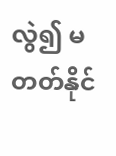လွဲ၍ မတတ်နိုင်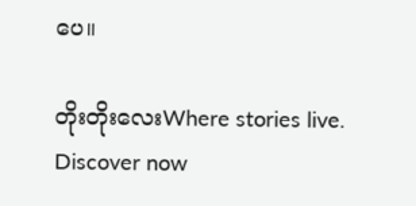ပေ။

တိုးတိုးလေးWhere stories live. Discover now